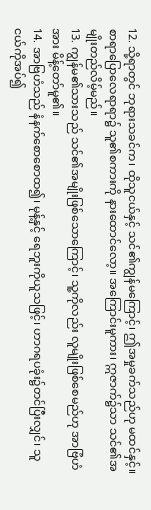12. သို့ရာတွင် ဘုရားသခင်က၊ ထိုသူငယ်နှင့် သင်၏ကျွန်မကြောင့်၊ ဤအမှုခက်သည်ဟု မထင်နှင့်။ စာရာပြောလေရာရာ၌ သူ၏စကားကို နားထောင်လော့။ အကြောင်းမူကား၊ ဣဇာက်၌သာ သင်၏အမျိုးတည်လိမ့်မည်။
13. ကျွန်မ၏သားသည် သင်၏အမျိုးဖြစ်သောကြောင့်၊ သူ့ကိုလည်း လူမျိုးဖြစ်စေမည်ဟု အာဗြံဟံအား မိန့်တော်မူ၏။
14. အာဗြဟံသည် နံနက်စောစောထ၍၊ မုန့်နှင့် ရေဘူးကိုယူသဖြင့်၊ ဟာဂရပခုံး၌တင်ပြီးလျှင်၊ သူငယ်ကိုအပ်၍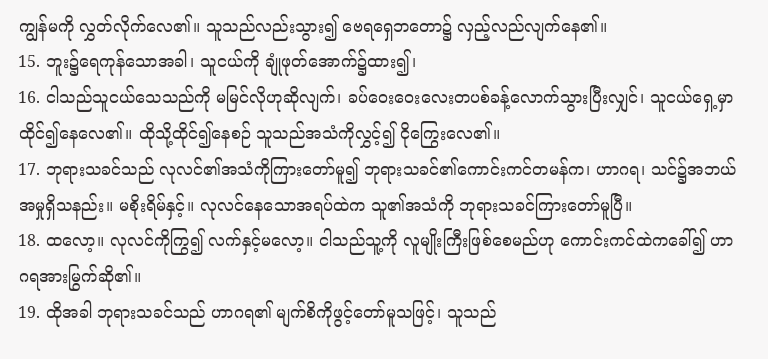ကျွန်မကို လွှတ်လိုက်လေ၏။ သူသည်လည်းသွား၍ ဗေရရှေဘတော၌ လှည့်လည်လျက်နေ၏။
15. ဘူး၌ရေကုန်သောအခါ၊ သူငယ်ကို ချုံဖုတ်အောက်၌ထား၍၊
16. ငါသည်သူငယ်သေသည်ကို မမြင်လိုဟုဆိုလျက်၊ ခပ်ဝေးဝေးလေးတပစ်ခန့်လောက်သွားပြီးလျှင်၊ သူငယ်ရှေ့မှာ ထိုင်၍နေလေ၏။ ထိုသို့ထိုင်၍နေစဉ် သူသည်အသံကိုလွှင့်၍ ငိုကြွေးလေ၏။
17. ဘုရားသခင်သည် လုလင်၏အသံကိုကြားတော်မူ၍ ဘုရားသခင်၏ကောင်းကင်တမန်က၊ ဟာဂရ၊ သင်၌အဘယ်အမှုရှိသနည်း။ မစိုးရိမ်နှင့်။ လုလင်နေသောအရပ်ထဲက သူ၏အသံကို ဘုရားသခင်ကြားတော်မူပြီ။
18. ထလော့။ လုလင်ကိုကြွ၍ လက်နှင့်မလော့။ ငါသည်သူ့ကို လူမျိုးကြီးဖြစ်စေမည်ဟု ကောင်းကင်ထဲကခေါ်၍ ဟာဂရအားမြွက်ဆို၏။
19. ထိုအခါ ဘုရားသခင်သည် ဟာဂရ၏ မျက်စိကိုဖွင့်တော်မူသဖြင့်၊ သူသည်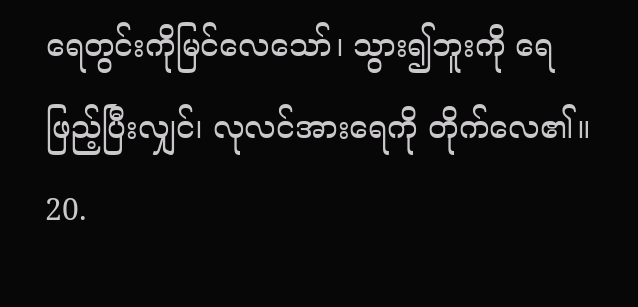ရေတွင်းကိုမြင်လေသော်၊ သွား၍ဘူးကို ရေဖြည့်ပြီးလျှင်၊ လုလင်အားရေကို တိုက်လေ၏။
20.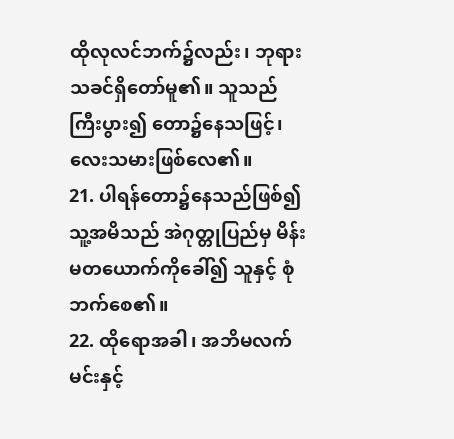ထိုလုလင်ဘက်၌လည်း၊ ဘုရားသခင်ရှိတော်မူ၏။ သူသည် ကြီးပွား၍ တော၌နေသဖြင့်၊ လေးသမားဖြစ်လေ၏။
21. ပါရန်တော၌နေသည်ဖြစ်၍ သူ့အမိသည် အဲဂုတ္တုပြည်မှ မိန်းမတယောက်ကိုခေါ်၍ သူနှင့် စုံဘက်စေ၏။
22. ထိုရောအခါ၊ အဘိမလက်မင်းနှင့်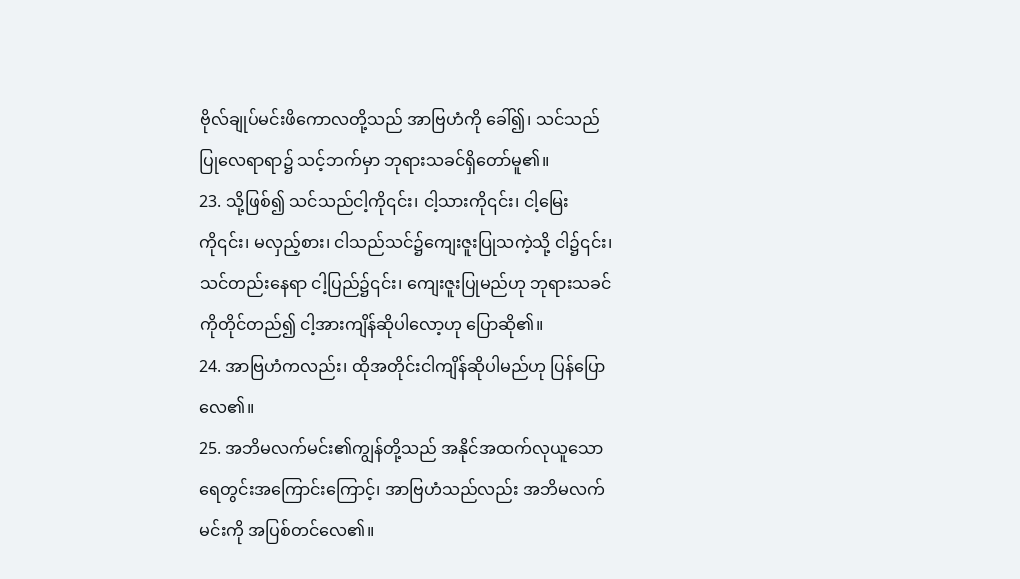ဗိုလ်ချုပ်မင်းဖိကောလတို့သည် အာဗြဟံကို ခေါ်၍၊ သင်သည်ပြုလေရာရာ၌ သင့်ဘက်မှာ ဘုရားသခင်ရှိတော်မူ၏။
23. သို့ဖြစ်၍ သင်သည်ငါ့ကို၎င်း၊ ငါ့သားကို၎င်း၊ ငါ့မြေးကို၎င်း၊ မလှည့်စား၊ ငါသည်သင်၌ကျေးဇူးပြုသကဲ့သို့ ငါ၌၎င်း၊ သင်တည်းနေရာ ငါ့ပြည်၌၎င်း၊ ကျေးဇူးပြုမည်ဟု ဘုရားသခင်ကိုတိုင်တည်၍ ငါ့အားကျိန်ဆိုပါလော့ဟု ပြောဆို၏။
24. အာဗြဟံကလည်း၊ ထိုအတိုင်းငါကျိန်ဆိုပါမည်ဟု ပြန်ပြောလေ၏။
25. အဘိမလက်မင်း၏ကျွန်တို့သည် အနိုင်အထက်လုယူသော ရေတွင်းအကြောင်းကြောင့်၊ အာဗြဟံသည်လည်း အဘိမလက်မင်းကို အပြစ်တင်လေ၏။